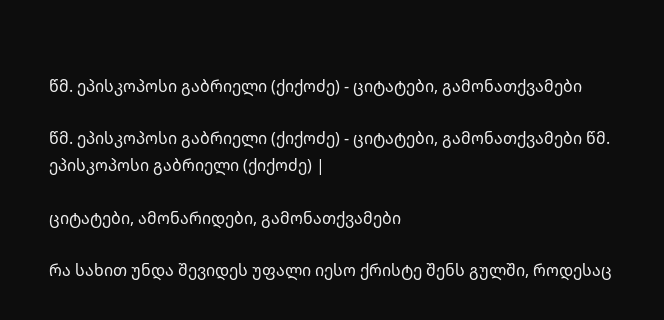წმ. ეპისკოპოსი გაბრიელი (ქიქოძე) - ციტატები, გამონათქვამები

წმ. ეპისკოპოსი გაბრიელი (ქიქოძე) - ციტატები, გამონათქვამები წმ. ეპისკოპოსი გაბრიელი (ქიქოძე) |

ციტატები, ამონარიდები, გამონათქვამები

რა სახით უნდა შევიდეს უფალი იესო ქრისტე შენს გულში, როდესაც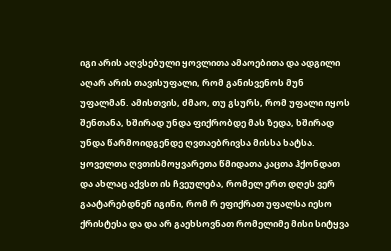იგი არის აღვსებული ყოვლითა ამაოებითა და ადგილი აღარ არის თავისუფალი, რომ განისვენოს მუნ უფალმან. ამისთვის, ძმაო, თუ გსურს, რომ უფალი იყოს შენთანა, ხშირად უნდა ფიქრობდე მას ზედა, ხშირად უნდა წარმოიდგენდე ღვთაებრივსა მისსა ხატსა. ყოველთა ღვთისმოყვარეთა წმიდათა კაცთა ჰქონდათ და ახლაც აქვსთ ის ჩვეულება, რომელ ერთ დღეს ვერ გაატარებდნენ იგინი, რომ რ ეფიქრათ უფალსა იესო ქრისტესა და და არ გაეხსოვნათ რომელიმე მისი სიტყვა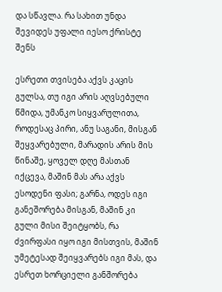და სწავლა. რა სახით უნდა შევიდეს უფალი იესო ქრისტე შენს

ესრეთი თვისება აქვს კაცის გულსა, თუ იგი არის აღვსებული წმიდა, უმანკო სიყვარულითა, როდესაც პირი, ანუ საგანი, მისგან შეყვარებული, მარადის არის მის წინაშე, ყოველ დღე მასთან იქცევა, მაშინ მას არა აქვს ესოდენი ფასი; გარნა, ოდეს იგი განეშორება მისგან, მაშინ კი გული მისი შეიტყობს, რა ძვირფასი იყო იგი მისთვის, მაშინ უმეტესად შეიყვარებს იგი მას, და ესრეთ ხორციელი განშორება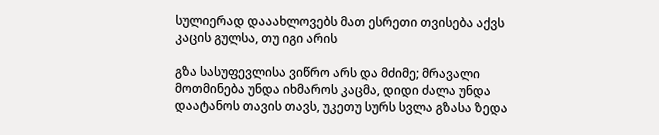სულიერად დააახლოვებს მათ ესრეთი თვისება აქვს კაცის გულსა, თუ იგი არის

გზა სასუფევლისა ვიწრო არს და მძიმე; მრავალი მოთმინება უნდა იხმაროს კაცმა, დიდი ძალა უნდა დაატანოს თავის თავს, უკეთუ სურს სვლა გზასა ზედა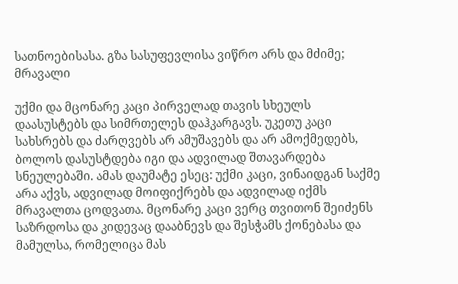სათნოებისასა. გზა სასუფევლისა ვიწრო არს და მძიმე; მრავალი

უქმი და მცონარე კაცი პირველად თავის სხეულს დაასუსტებს და სიმრთელეს დაჰკარგავს. უკეთუ კაცი სახსრებს და ძარღვებს არ ამუშავებს და არ ამოქმედებს, ბოლოს დასუსტდება იგი და ადვილად შთავარდება სნეულებაში. ამას დაუმატე ესეც: უქმი კაცი, ვინაიდგან საქმე არა აქვს, ადვილად მოიფიქრებს და ადვილად იქმს მრავალთა ცოდვათა. მცონარე კაცი ვერც თვითონ შეიძენს საზრდოსა და კიდევაც დააბნევს და შესჭამს ქონებასა და მამულსა, რომელიცა მას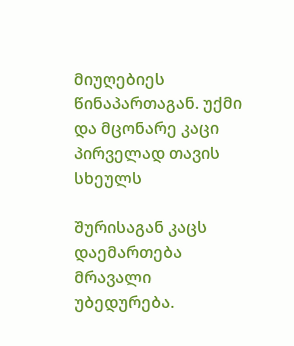მიუღებიეს წინაპართაგან. უქმი და მცონარე კაცი პირველად თავის სხეულს

შურისაგან კაცს დაემართება მრავალი უბედურება.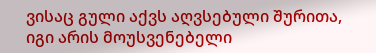ვისაც გული აქვს აღვსებული შურითა, იგი არის მოუსვენებელი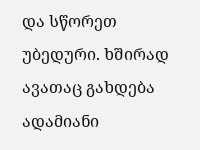და სწორეთ უბედური. ხშირად ავათაც გახდება ადამიანი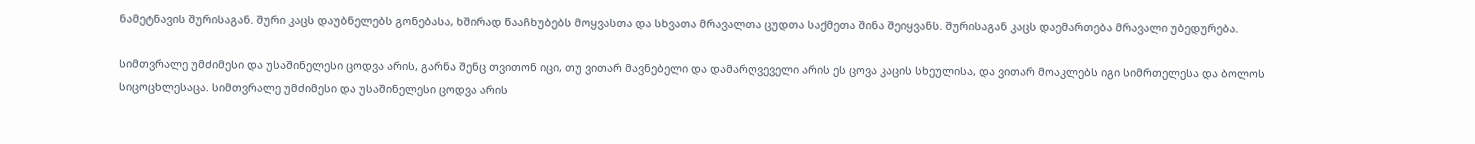ნამეტნავის შურისაგან. შური კაცს დაუბნელებს გონებასა, ხშირად წააჩხუბებს მოყვასთა და სხვათა მრავალთა ცუდთა საქმეთა შინა შეიყვანს. შურისაგან კაცს დაემართება მრავალი უბედურება.

სიმთვრალე უმძიმესი და უსაშინელესი ცოდვა არის, გარნა შენც თვითონ იცი, თუ ვითარ მავნებელი და დამარღვეველი არის ეს ცოვა კაცის სხეულისა, და ვითარ მოაკლებს იგი სიმრთელესა და ბოლოს სიცოცხლესაცა. სიმთვრალე უმძიმესი და უსაშინელესი ცოდვა არის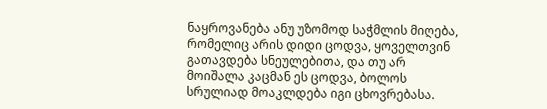ნაყროვანება ანუ უზომოდ საჭმლის მიღება, რომელიც არის დიდი ცოდვა, ყოველთვინ გათავდება სნეულებითა, და თუ არ მოიშალა კაცმან ეს ცოდვა, ბოლოს სრულიად მოაკლდება იგი ცხოვრებასა.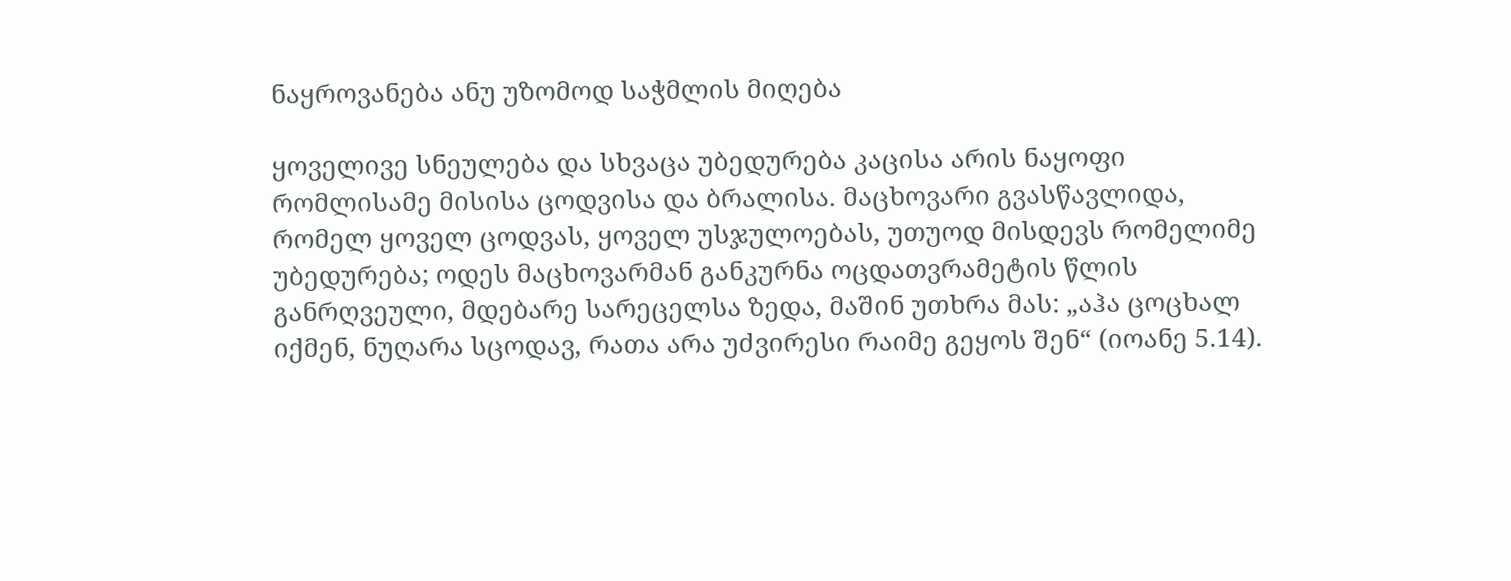ნაყროვანება ანუ უზომოდ საჭმლის მიღება

ყოველივე სნეულება და სხვაცა უბედურება კაცისა არის ნაყოფი რომლისამე მისისა ცოდვისა და ბრალისა. მაცხოვარი გვასწავლიდა, რომელ ყოველ ცოდვას, ყოველ უსჯულოებას, უთუოდ მისდევს რომელიმე უბედურება; ოდეს მაცხოვარმან განკურნა ოცდათვრამეტის წლის განრღვეული, მდებარე სარეცელსა ზედა, მაშინ უთხრა მას: „აჰა ცოცხალ იქმენ, ნუღარა სცოდავ, რათა არა უძვირესი რაიმე გეყოს შენ“ (იოანე 5.14).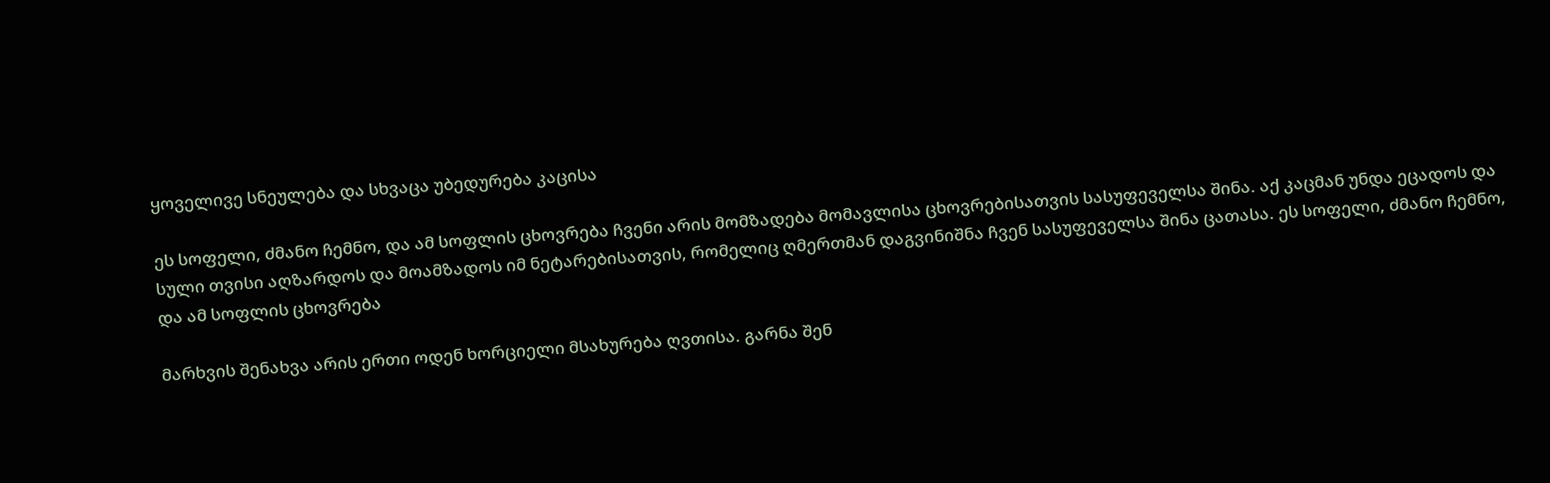ყოველივე სნეულება და სხვაცა უბედურება კაცისა

ეს სოფელი, ძმანო ჩემნო, და ამ სოფლის ცხოვრება ჩვენი არის მომზადება მომავლისა ცხოვრებისათვის სასუფეველსა შინა. აქ კაცმან უნდა ეცადოს და სული თვისი აღზარდოს და მოამზადოს იმ ნეტარებისათვის, რომელიც ღმერთმან დაგვინიშნა ჩვენ სასუფეველსა შინა ცათასა. ეს სოფელი, ძმანო ჩემნო, და ამ სოფლის ცხოვრება

მარხვის შენახვა არის ერთი ოდენ ხორციელი მსახურება ღვთისა. გარნა შენ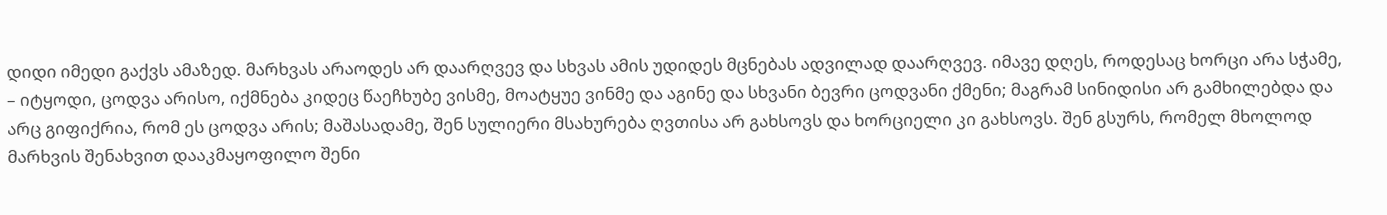დიდი იმედი გაქვს ამაზედ. მარხვას არაოდეს არ დაარღვევ და სხვას ამის უდიდეს მცნებას ადვილად დაარღვევ. იმავე დღეს, როდესაც ხორცი არა სჭამე, – იტყოდი, ცოდვა არისო, იქმნება კიდეც წაეჩხუბე ვისმე, მოატყუე ვინმე და აგინე და სხვანი ბევრი ცოდვანი ქმენი; მაგრამ სინიდისი არ გამხილებდა და არც გიფიქრია, რომ ეს ცოდვა არის; მაშასადამე, შენ სულიერი მსახურება ღვთისა არ გახსოვს და ხორციელი კი გახსოვს. შენ გსურს, რომელ მხოლოდ მარხვის შენახვით დააკმაყოფილო შენი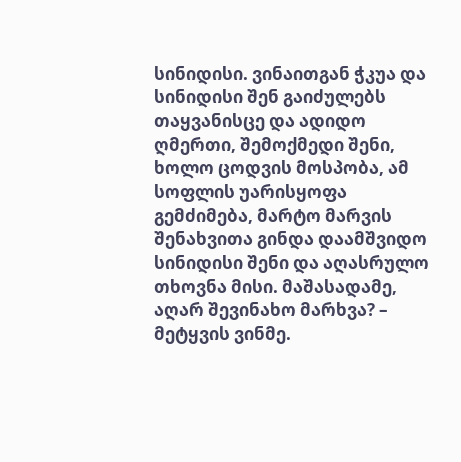სინიდისი. ვინაითგან ჭკუა და სინიდისი შენ გაიძულებს თაყვანისცე და ადიდო ღმერთი, შემოქმედი შენი, ხოლო ცოდვის მოსპობა, ამ სოფლის უარისყოფა გემძიმება, მარტო მარვის შენახვითა გინდა დაამშვიდო სინიდისი შენი და აღასრულო თხოვნა მისი. მაშასადამე, აღარ შევინახო მარხვა? – მეტყვის ვინმე.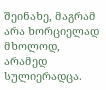შეინახე, მაგრამ არა ხორციელად მხოლოდ, არამედ სულიერადცა.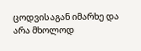ცოდვისაგან იმარხე და არა მხოლოდ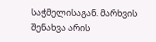საჭმელისაგან. მარხვის შენახვა არის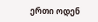ერთი ოდენ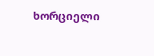ხორციელი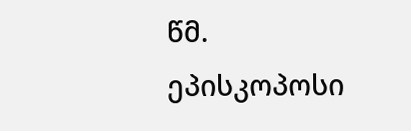წმ. ეპისკოპოსი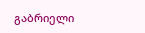გაბრიელი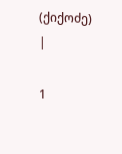(ქიქოძე) |

1